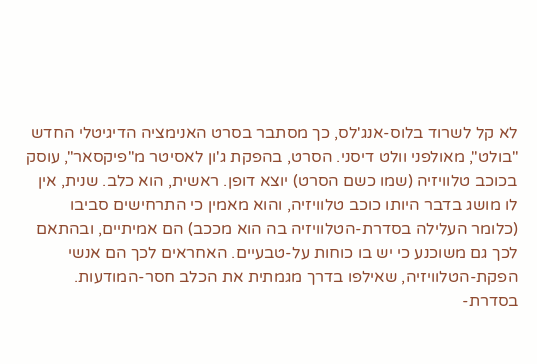לא קל לשרוד בלוס-אנג'לס, כך מסתבר בסרט האנימציה הדיגיטלי החדש "בולט", מאולפני וולט דיסני. הסרט, בהפקת ג'ון לאסיטר מ"פיקסאר", עוסק בכוכב טלוויזיה (שמו כשם הסרט) יוצא דופן. ראשית, הוא כלב. שנית, אין לו מושג בדבר היותו כוכב טלוויזיה, והוא מאמין כי התרחישים סביבו (כלומר העלילה בסדרת-הטלוויזיה בה הוא מככב) הם אמיתיים, ובהתאם לכך גם משוכנע כי יש בו כוחות על-טבעיים. האחראים לכך הם אנשי הפקת-הטלוויזיה, שאילפו בדרך מגמתית את הכלב חסר-המודעות.
בסדרת-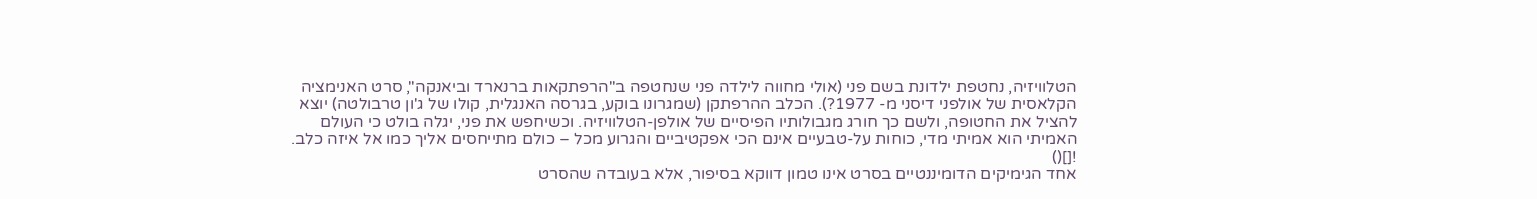הטלוויזיה, נחטפת ילדונת בשם פני (אולי מחווה לילדה פני שנחטפה ב"הרפתקאות ברנארד וביאנקה", סרט האנימציה הקלאסית של אולפני דיסני מ- 1977?). הכלב ההרפתקן (שמגרונו בוקע, בגרסה האנגלית, קולו של ג'ון טרבולטה) יוצא להציל את החטופה, ולשם כך חורג מגבולותיו הפיסיים של אולפן-הטלוויזיה. וכשיחפש את פני, יגלה בולט כי העולם האמיתי הוא אמיתי מדי, כוחות על-טבעיים אינם הכי אפקטיביים והגרוע מכל – כולם מתייחסים אליך כמו אל איזה כלב.
![]()
אחד הגימיקים הדומיננטיים בסרט אינו טמון דווקא בסיפור, אלא בעובדה שהסרט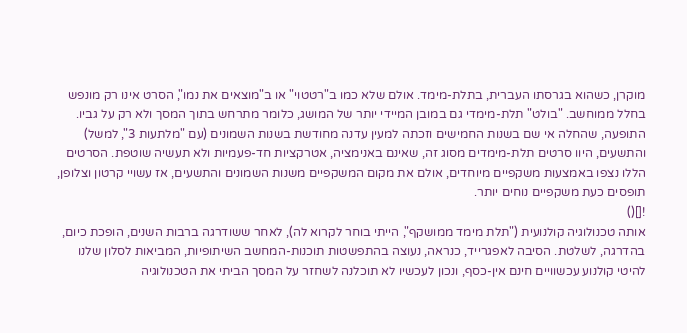מוקרן, כשהוא בגרסתו העברית, בתלת-מימד. אולם שלא כמו ב"רטטוי" או ב"מוצאים את נמו", הסרט אינו רק מונפש בחלל ממוחשב. "בולט" תלת-מימדי גם במובן המיידי יותר של המושג, כלומר מתרחש בתוך המסך ולא רק על גביו.
התופעה, שהחלה אי שם בשנות החמישים וזכתה למעין עדנה מחודשת בשנות השמונים (עם "מלתעות 3", למשל) והתשעים, היוו סרטים תלת-מימדים מסוג זה, שאינם באנימציה, אטרקציות חד-פעמיות ולא תעשיה שוטפת. הסרטים הללו נצפו באמצעות משקפיים מיוחדים, אולם את מקום המשקפיים משנות השמונים והתשעים, אז עשויי קרטון וצלופן, תופסים כעת משקפיים נוחים יותר.
![]()
אותה טכנולוגיה קולנועית ("תלת מימד ממושקף", הייתי בוחר לקרוא לה), לאחר ששודרגה ברבות השנים, הופכת כיום, בהדרגה, לשלטת. הסיבה לאפגרייד, כנראה, נעוצה בהתפשטות תוכנות-המחשב השיתופיות, המביאות לסלון שלנו להיטי קולנוע עכשוויים חינם אין-כסף, ונכון לעכשיו לא תוכלנה לשחזר על המסך הביתי את הטכנולוגיה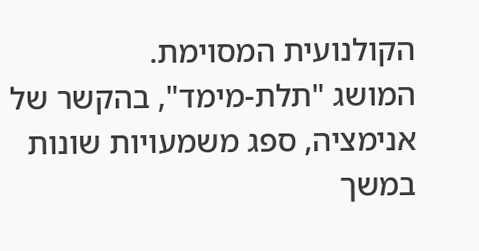הקולנועית המסוימת.
המושג "תלת-מימד", בהקשר של אנימציה, ספג משמעויות שונות במשך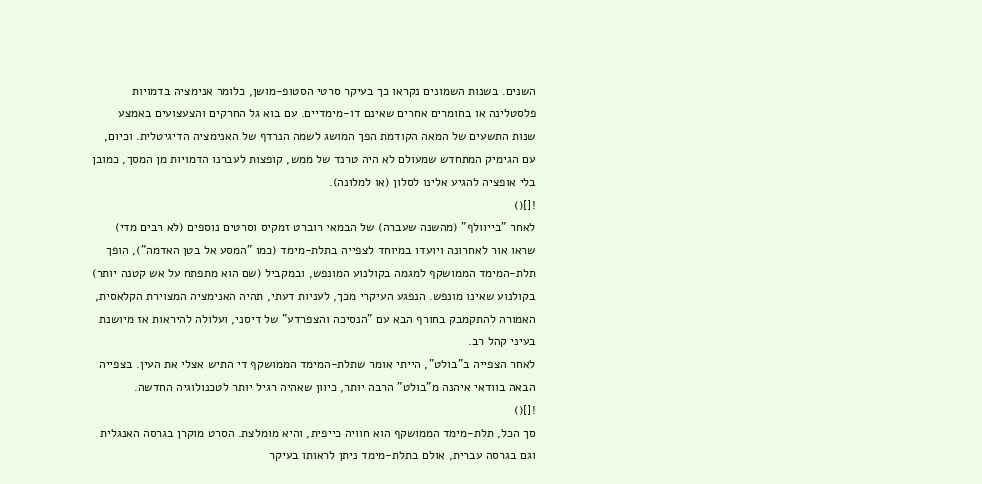השנים. בשנות השמונים נקראו כך בעיקר סרטי הסטופ-מושן, כלומר אנימציה בדמויות פלסטלינה או בחומרים אחרים שאינם דו-מימדיים. עם בוא גל החרקים והצעצועים באמצע שנות התשעים של המאה הקודמת הפך המושג לשמה הנרדף של האנימציה הדיגיטלית. וכיום, עם הגימיק המתחדש שמעולם לא היה טרנד של ממש, קופצות לעברנו הדמויות מן המסך, כמובן בלי אופציה להגיע אלינו לסלון (או למלונה).
![]()
לאחר "בייוולף" (מהשנה שעברה) של הבמאי רוברט זמקיס וסרטים נוספים (לא רבים מדי) שראו אור לאחרונה ויועדו במיוחד לצפייה בתלת-מימד (כמו "המסע אל בטן האדמה"), הופך תלת-המימד הממושקף למגמה בקולנוע המונפש, ובמקביל (שם הוא מתפתח על אש קטנה יותר) בקולנוע שאינו מונפש. הנפגע העיקרי מכך, לעניות דעתי, תהיה האנימציה המצוירת הקלאסית, האמורה להתקמבק בחורף הבא עם "הנסיכה והצפרדע" של דיסני, ועלולה להיראות אז מיושנת בעיני קהל רב.
לאחר הצפייה ב"בולט", הייתי אומר שתלת-המימד הממושקף די התיש אצלי את העין. בצפייה הבאה בוודאי איהנה מ"בולט" הרבה יותר, כיוון שאהיה רגיל יותר לטכנולוגיה החדשה.
![]()
סך הכל, תלת-מימד הממושקף הוא חוויה כייפית, והיא מומלצת. הסרט מוקרן בגרסה האנגלית וגם בגרסה עברית, אולם בתלת-מימד ניתן לראותו בעיקר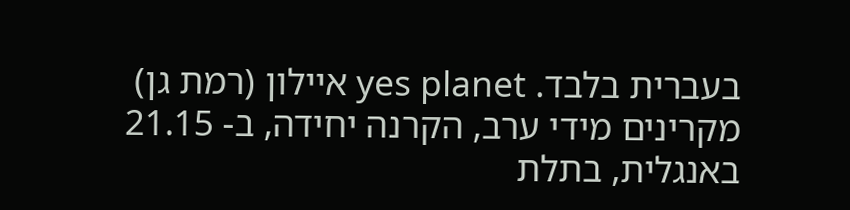בעברית בלבד. yes planet איילון (רמת גן) מקרינים מידי ערב, הקרנה יחידה, ב- 21.15 באנגלית, בתלת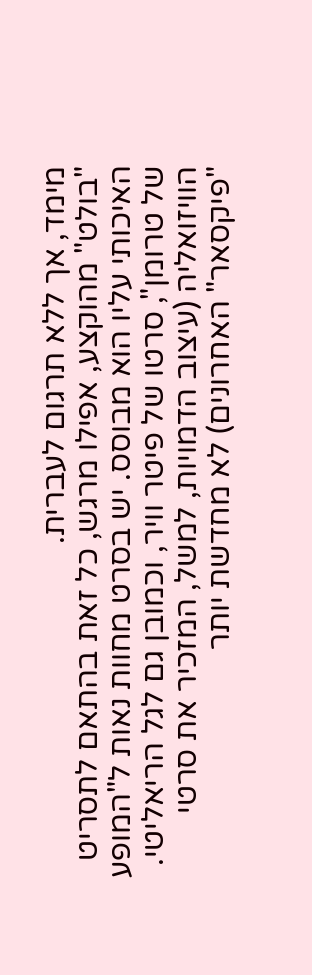מימד, אך ללא תרגום לעברית.
"בולט" מהוקצע, אפילו מרגש, כל זאת בהתאם לתסריט האיכותי עליו הוא מבוסס. יש בסרט מחוות נאות ל"המופע של טרומן", סרטו של פיטר וויר, וכמובן גם לגל הריאליטי. הוויזואליה (עיצוב הדמויות, למשל, המזכיר את סרטי "פיקסאר" האחרונים) לא מחדשת יותר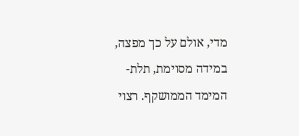מדי, אולם על כך מפצה, במידה מסוימת, תלת-המימד הממושקף. רצוי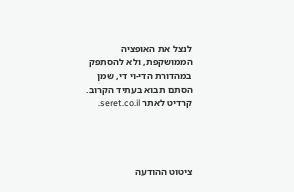לנצל את האופציה הממושקפת, ולא להסתפק במהדורת הדי-וי די, שמן הסתם תבוא בעתיד הקרוב.
קרדיט לאתר seret.co.il.




ציטוט ההודעה